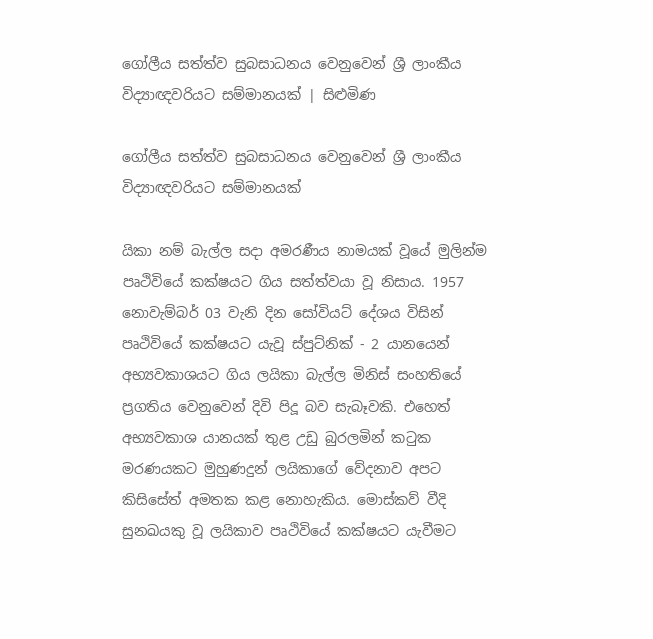ගෝලීය සත්ත්ව සුබසාධනය වෙනුවෙන් ශ්‍රී ලාංකීය විද්‍යාඥවරියට සම්මානයක් | සිළුමිණ

ගෝලීය සත්ත්ව සුබසාධනය වෙනුවෙන් ශ්‍රී ලාංකීය විද්‍යාඥවරියට සම්මානයක්

යිකා නම් බැල්ල සදා අමරණීය නාමයක් වූයේ මුලින්ම පෘථිවියේ කක්ෂයට ගිය සත්ත්වයා වූ නිසාය. 1957 නොවැම්බර් 03 වැනි දින සෝවියට් දේශය විසින් පෘථිවියේ කක්ෂයට යැවූ ස්පුට්නික් - 2 යානයෙන් අභ්‍යවකාශයට ගිය ලයිකා බැල්ල මිනිස් සංහතියේ ප්‍රගතිය වෙනුවෙන් දිවි පිදූ බව සැබෑවකි. එහෙත් අභ්‍යවකාශ යානයක් තුළ උඩු බුරලමින් කටුක මරණයකට මුහුණදුන් ලයිකාගේ වේදනාව අපට කිසිසේත් අමතක කළ නොහැකිය. මොස්කව් වීදි සුනඛ‍යකු වූ ලයිකාව පෘථිවියේ කක්ෂයට යැවීමට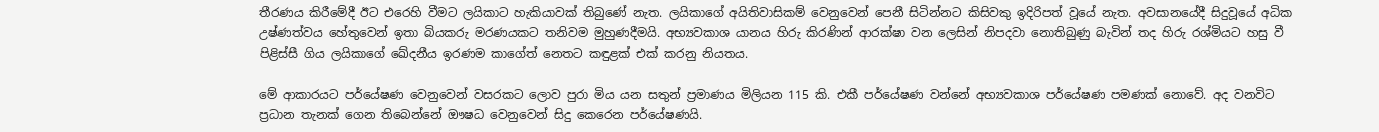තීරණය කිරීමේදී ඊට එරෙහි වීමට ලයිකාට හැකියාවක් තිබුණේ නැත. ලයිකාගේ අයිතිවාසිකම් වෙනුවෙන් පෙනී සිටින්නට කිසිවකු ඉදිරිපත් වූයේ නැත. අවසානයේදී සිදුවූයේ අධික උෂ්ණත්වය හේතුවෙන් ඉතා බියකරු මරණයකට තනිවම මුහුණදීමයි. අභ්‍යවකාශ යානය හිරු කිරණින් ආරක්ෂා වන ලෙසින් නිපදවා නොතිබුණු බැවින් තද හිරු රශ්මියට හසු වී පිළිස්සී ගිය ලයිකාගේ ඛේදනීය ඉරණම කාගේත් නෙතට කඳුළක් එක් කරනු නියතය.

මේ ආකාරයට පර්යේෂණ වෙනුවෙන් වසරකට ලොව පුරා මිය යන සතුන් ප්‍රමාණය මිලියන 115 කි‍. එකී පර්යේෂණ වන්නේ අභ්‍යවකාශ පර්යේෂණ පමණක් නොවේ. අද වනවිට ප්‍රධාන තැනක් ගෙන තිබෙන්නේ ඖෂධ වෙනුවෙන් සිදු කෙරෙන පර්යේෂණයි.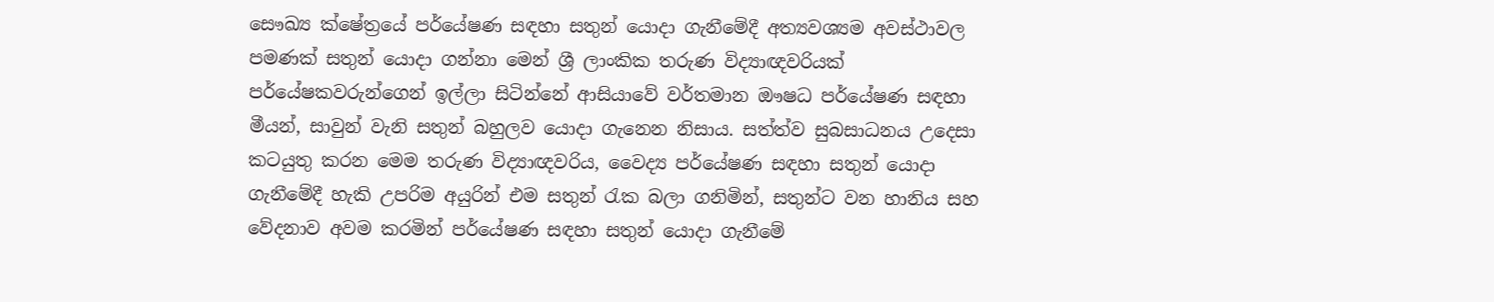සෞඛ්‍ය ක්ෂේත්‍රයේ පර්යේෂණ සඳහා සතුන් යොදා ගැනීමේදී අත්‍යවශ්‍යම අවස්ථාවල පමණක් සතුන් යොදා ගන්නා මෙන් ශ්‍රී ලාංකික තරුණ විද්‍යාඥවරියක් පර්යේෂකවරුන්ගෙන් ඉල්ලා සිටින්නේ ආසියාවේ වර්තමාන ඖෂධ පර්යේෂණ සඳහා මීයන්, සාවුන් වැනි සතුන් බහුලව යොදා ගැනෙන නිසාය. සත්ත්ව සුබසාධනය උදෙසා කටයුතු කරන මෙම තරුණ විද්‍යාඥවරිය, වෛද්‍ය පර්යේෂණ සඳහා සතුන් යොදා ගැනීමේදී හැකි උපරිම අයුරින් එම සතුන් රැක බලා ගනිමින්, සතුන්ට වන හානිය සහ වේදනාව අවම කරමින් පර්යේෂණ සඳහා‍ සතුන් යොදා ගැනීමේ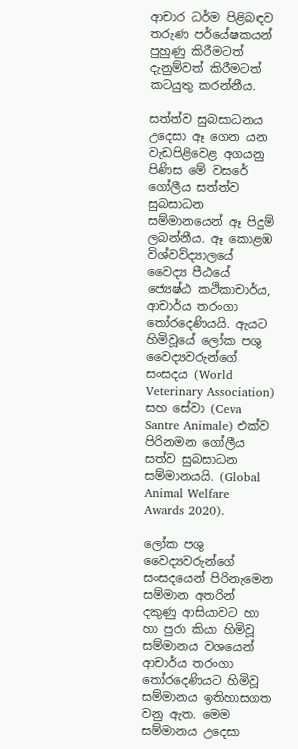ආචාර ධර්ම පිළිබඳව තරුණ පර්යේෂකයන් පුහුණු කිරීමටත් දැනුම්වත් කිරීමටත් කටයුතු කරන්නීය.

සත්ත්ව සුබසාධනය උදෙසා ඈ ගෙන යන වැඩපිළිවෙළ අගයනු පිණිස මේ වසරේ ‍ ගෝලීය සත්ත්ව සුබසාධන සම්මානයෙන් ඈ පිදුම් ලබන්නීය. ඈ කොළඹ විශ්වවිද්‍යාලයේ වෛද්‍ය පීඨයේ ජ්‍යෙෂ්ඨ කථිකාචාර්ය, ආචාර්ය තරංගා තෝරදෙණියයි. ඇයට හිමිවූයේ ලෝක පශු වෛද්‍යවරුන්ගේ සංසදය (World Veterinary Association) සහ සේවා (Ceva Santre Animale) එක්ව පිරිනමන ‍ගෝලීය සත්ව සුබසාධන සම්මානයයි. (Global Animal Welfare Awards 2020).

ලෝක පශු වෛද්‍යවරුන්ගේ සංසදයෙන් පිරිනැමෙන සම්මාන අතරින් දකුණු ආසියාවට හා හා පුරා කියා හිමිවූ සම්මානය වශයෙන් ආචාර්ය තරංගා තෝරදෙණියට හිමිවූ සම්මානය ඉතිහාසගත වනු ඇත‍. මෙම සම්මානය උදෙසා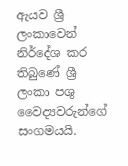ඇයව ශ්‍රී ලංකාවෙන් නිර්දේශ කර තිබුණේ ශ්‍රී ලංකා පශු වෛද්‍යවරුන්ගේ සංගමයයි.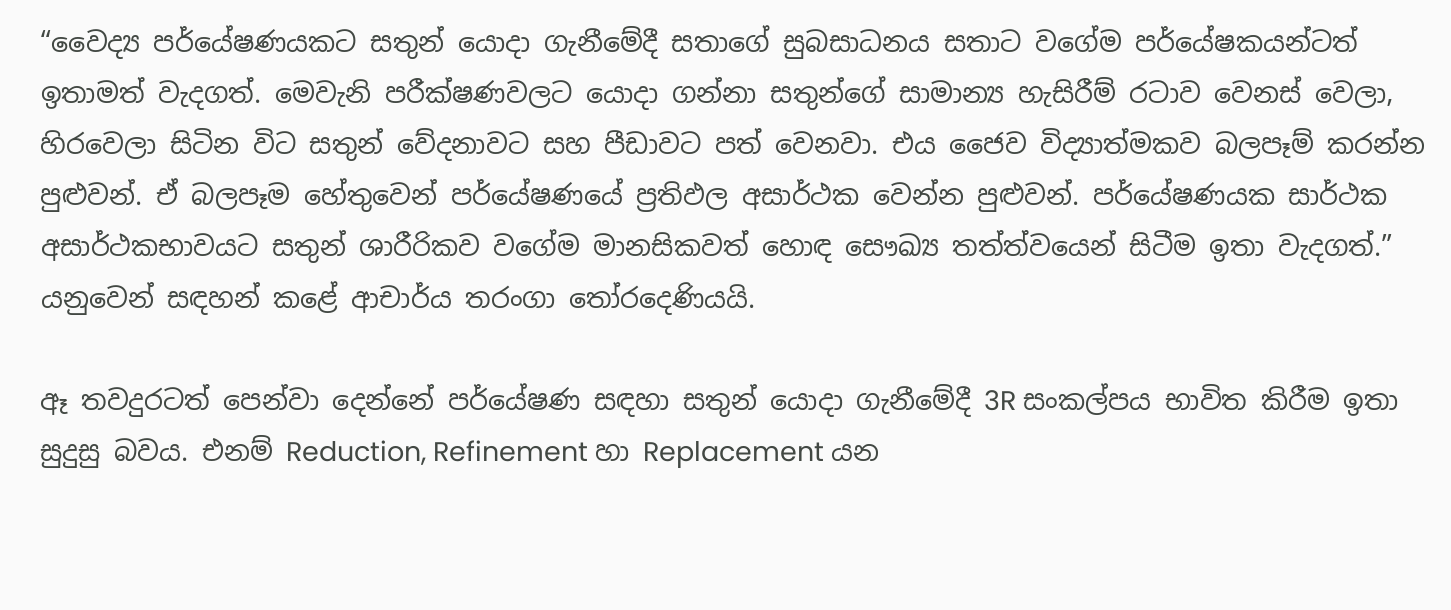“වෛද්‍ය පර්යේෂණයකට සතුන් යොදා ගැනීමේදී සතාගේ සුබසාධනය සතාට වගේම පර්යේෂකයන්ටත් ඉතාමත් වැදගත්. මෙවැනි පරීක්ෂණවලට යොදා ගන්නා සතුන්ගේ සාමාන්‍ය හැසිරීම් රටාව වෙනස් වෙලා, හිරවෙලා සිටින විට සතුන් වේදනාවට සහ පීඩාවට පත් වෙනවා. එය ජෛව විද්‍යාත්මකව බලපෑම් කරන්න පුළුවන්. ඒ බලපෑම හේතුවෙන් පර්යේෂණයේ ප්‍රතිඵල අසාර්ථක වෙන්න පුළුවන්. පර්යේෂණයක සාර්ථක අසාර්ථකභාවයට සතුන් ශාරීරිකව වගේම මානසිකවත් හොඳ සෞඛ්‍ය තත්ත්වයෙන් සිටීම ඉතා වැදගත්.” යනුවෙන් සඳහන් කළේ ආචාර්ය තරංගා තෝරදෙණියයි.

ඈ තවදුරටත් පෙන්වා දෙන්නේ පර්යේෂණ සඳහා සතුන් යොදා ගැනී‍මේදී 3R සංකල්පය භාවිත කිරීම ඉතා සුදුසු බවය. එනම් Reduction, Refinement හා Replacement යන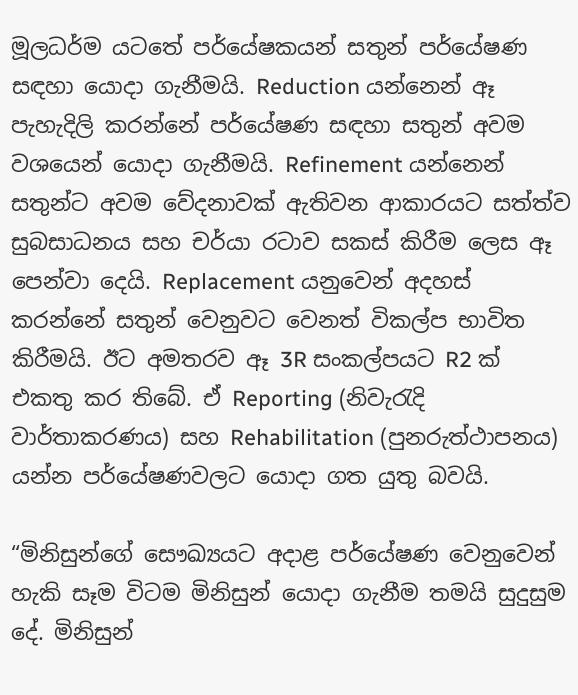මූලධර්ම යටතේ පර්යේෂකයන් සතුන් පර්යේෂණ සඳහා යොදා ගැනීමයි. Reduction යන්නෙන් ඈ පැහැදිලි කරන්නේ පර්යේෂණ සඳහා සතුන් අවම වශයෙන් යොදා ගැනීමයි. Refinement යන්නෙන් සතුන්ට අවම වේදනාවක් ඇතිවන ආකාරයට සත්ත්ව සුබසාධනය සහ චර්යා රටාව සකස් කිරීම ලෙස ඈ පෙන්වා දෙයි. Replacement යනුවෙන් අදහස් කරන්නේ සතුන් වෙනුවට වෙනත් විකල්ප භාවිත කිරීමයි. ඊට අමතරව ඈ 3R සංකල්පයට R2 ක් එකතු කර තිබේ. ඒ Reporting (නිවැරැදි වාර්තාකරණය) සහ Rehabilitation (පුනරුත්ථාපනය) යන්න පර්යේෂණවලට යොදා ගත යුතු බවයි.

“මිනිසුන්ගේ සෞඛ්‍යයට අදාළ පර්යේෂණ වෙනුවෙන් හැකි සෑම විටම මිනිසුන් යොදා ගැනීම තමයි සුදුසුම දේ. මිනිසුන්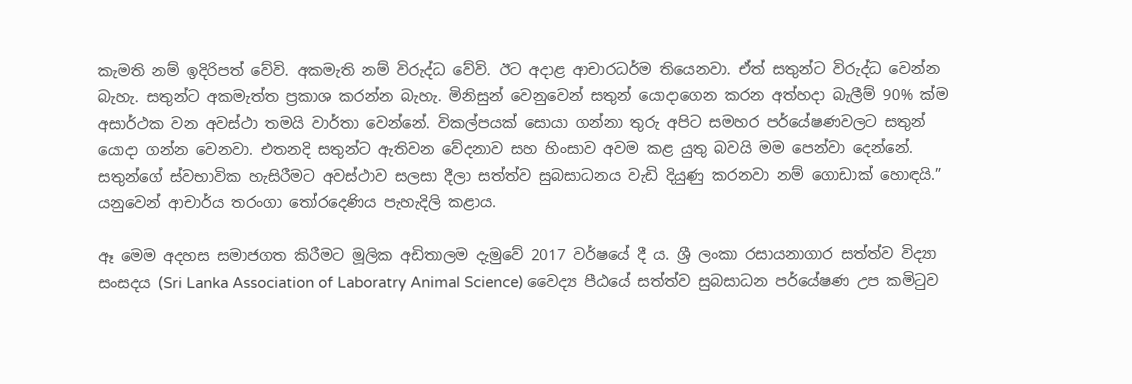කැමති නම් ඉදිරිපත් වේවි. අකමැති නම් විරුද්ධ වේවි. ඊට අදාළ ආචාරධර්ම තියෙනවා. ඒත් සතුන්ට විරුද්ධ වෙන්න බැහැ. සතුන්ට අකමැත්ත ප්‍රකාශ කරන්න බැහැ. මිනිසුන් වෙනුවෙන් සතුන් යොදාගෙන කරන අත්හදා බැලීම් 90% ක්ම අසාර්ථක වන අවස්ථා තමයි වාර්තා වෙන්නේ. විකල්පයක් සොයා ගන්නා තුරු අපිට සමහර පර්යේෂණවලට සතුන් යොදා ගන්න වෙනවා. එතනදි සතුන්ට ඇතිවන වේදනාව සහ හිංසාව අවම කළ යුතු බවයි මම පෙන්වා දෙන්නේ. සතුන්ගේ ස්වභාවික හැසිරීමට අවස්ථාව සලසා දීලා සත්ත්ව සුබසාධනය වැඩි දියුණු කරනවා නම් ගොඩාක් හොඳයි.” යනුවෙන් ආචාර්ය තරංගා තෝරදෙණිය පැහැදිලි කළාය.

ඈ මෙම අදහස සමාජගත කිරීමට මූලික අඩිතාලම දැමුවේ 2017 වර්ෂයේ දී ය. ශ්‍රී ලංකා රසායනාගාර සත්ත්ව විද්‍යා සංසදය (Sri Lanka Association of Laboratry Animal Science) වෛද්‍ය පීඨයේ සත්ත්ව සුබසාධන පර්යේෂණ උප කමිටුව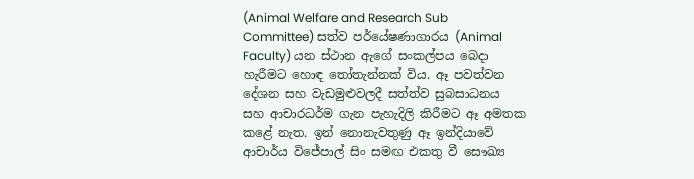(Animal Welfare and Research Sub Committee) සත්ව පර්යේෂණාගාරය (Animal Faculty) යන ස්ථාන ඇගේ සංකල්පය බෙදා හැරීමට හොඳ තෝතැන්නක් විය. ඈ පවත්වන දේශන සහ වැඩමුළුවලදී සත්ත්ව සුබසාධනය සහ ආචාරධර්ම ගැන පැහැදිලි කිරීමට ඈ අමතක කළේ නැත. ඉන් නොනැවතුණු ඈ ඉන්දියාවේ ආචාර්ය විජේපාල් සිං සමඟ එකතු වී සෞඛ්‍ය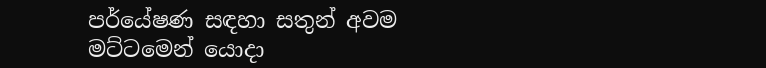පර්යේෂණ සඳහා සතුන් අවම මට්ටමෙන් යොදා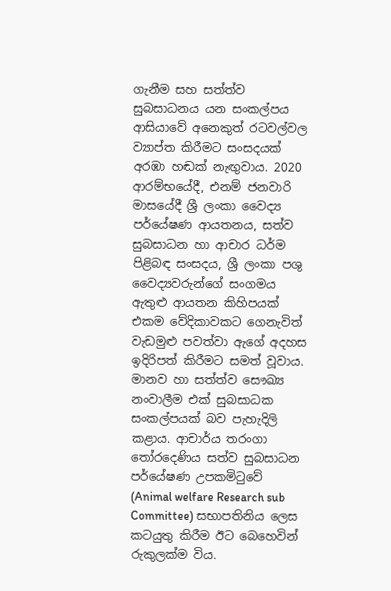ගැනීම සහ සත්ත්ව සුබසාධනය යන සංකල්පය ආසියාවේ අනෙකුත් රටවල්වල ව්‍යාප්ත කිරීමට සංසදයක් අරඹා හඬක් නැඟුවාය. 2020 ආරම්භයේදී, එනම් ජනවාරි මාසයේදී ශ්‍රී ලංකා වෛද්‍ය පර්යේෂණ ආයතනය, සත්ව සුබසාධන හා ආචාර ධර්ම පිළිබඳ සංසදය, ශ්‍රී ලංකා පශු වෛද්‍යවරුන්ගේ සංගමය ඇතුළු ආයතන කිහිපයක් එකම වේදිකාවකට ගෙනැවිත් වැඩමුළු පවත්වා ඇගේ අදහස ඉදිරිපත් කිරීමට සමත් වූවාය. මානව හා සත්ත්ව සෞඛ්‍ය නංවාලීම එක් සුබසාධක සංකල්පයක් බව පැහැදිලි කළාය. ආචාර්ය තරංගා තෝරදෙණිය සත්ව සුබසාධන පර්යේෂණ උපකමිටුවේ (Animal welfare Research sub Committee) සභාපතිනිය ලෙස කටයුතු කිරීම ඊට බෙහෙවින් රුකුලක්ම විය.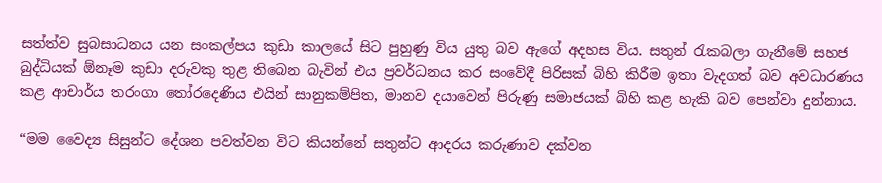සත්ත්ව සුබසාධනය යන සංකල්පය කුඩා කාලයේ සිට පුහුණු විය යුතු බව ඇගේ අදහස විය. සතුන් රැකබලා ගැනීමේ සහජ බුද්ධියක් ඕනෑම කුඩා දරුවකු තුළ තිබෙන බැවින් එය ප්‍රවර්ධනය කර සංවේදී පිරිසක් බිහි කිරීම ඉතා වැදගත් බව අවධාරණය කළ ආචාර්ය තරංගා තෝරදෙණිය එයින් සානුකම්පිත, මානව දයාවෙන් පි‍රුණු සමාජයක් බිහි කළ හැකි බව පෙන්වා දුන්නාය.

“මම වෛද්‍ය සිසුන්ට දේශන පවත්වන විට කියන්නේ සතුන්ට ආදරය කරුණාව දක්වන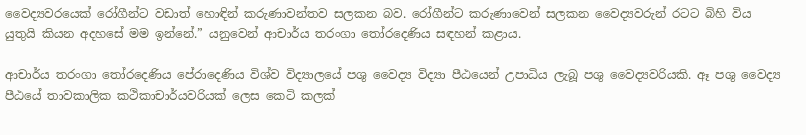වෛද්‍යවරයෙක් රෝගීන්ට වඩාත් හොඳින් කරුණාවන්තව සලකන බව. රෝගීන්ට කරුණාවෙන් සලකන වෛද්‍යවරුන් රටට බිහි විය යුතුයි කියන අදහසේ මම ඉන්නේ.” යනුවෙන් ආචාර්ය තරංගා තෝරදෙණිය සඳහන් කළාය.

ආචාර්ය තරංගා තෝරදෙණිය පේ‍රාදෙණිය විශ්ව විද්‍යාලයේ පශු වෛද්‍ය විද්‍යා පීඨයෙන් උපාධිය ලැබූ පශු වෛද්‍යවරියකි. ඈ පශු වෛද්‍ය පීඨයේ තාවකාලික කථිකාචාර්යවරියක් ලෙස කෙටි කලක්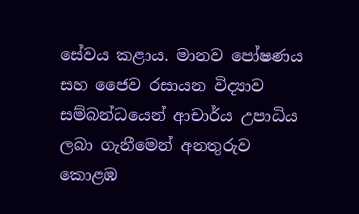සේවය කළාය. මානව පෝෂණය සහ ජෛව රසායන විද්‍යාව සම්බන්ධයෙන් ආචාර්ය උපාධිය ලබා ගැනීමෙන් අනතුරුව කොළඹ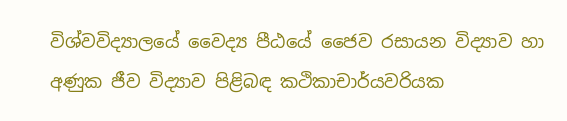විශ්වවිද්‍යාලයේ වෛද්‍ය පීඨයේ ජෛව රසායන විද්‍යාව හා අණුක ජීව විද්‍යාව පිළිබඳ කථිකාචාර්යවරියක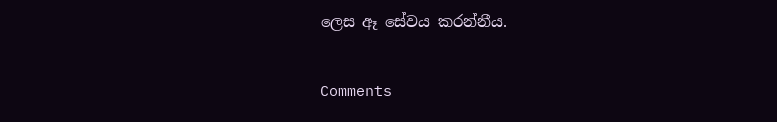ලෙස ඈ සේවය කරන්නීය.

Comments